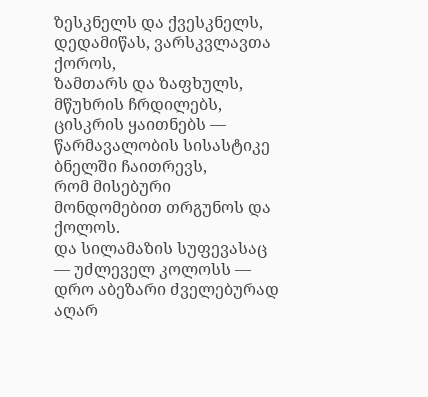ზესკნელს და ქვესკნელს, დედამიწას, ვარსკვლავთა ქოროს,
ზამთარს და ზაფხულს, მწუხრის ჩრდილებს, ცისკრის ყაითნებს —
წარმავალობის სისასტიკე ბნელში ჩაითრევს,
რომ მისებური მონდომებით თრგუნოს და ქოლოს.
და სილამაზის სუფევასაც — უძლეველ კოლოსს —
დრო აბეზარი ძველებურად აღარ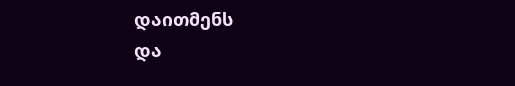დაითმენს
და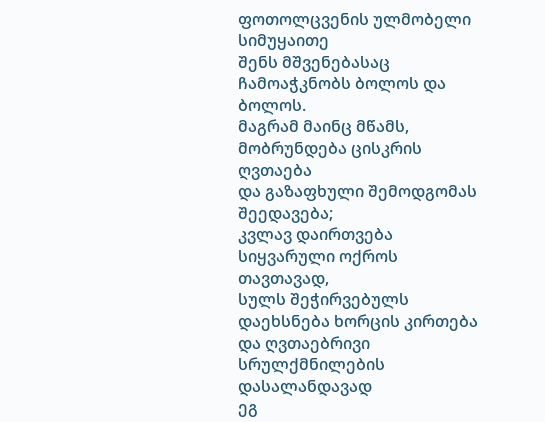ფოთოლცვენის ულმობელი სიმუყაითე
შენს მშვენებასაც ჩამოაჭკნობს ბოლოს და ბოლოს.
მაგრამ მაინც მწამს, მობრუნდება ცისკრის ღვთაება
და გაზაფხული შემოდგომას შეედავება;
კვლავ დაირთვება სიყვარული ოქროს თავთავად,
სულს შეჭირვებულს დაეხსნება ხორცის კირთება
და ღვთაებრივი სრულქმნილების დასალანდავად
ეგ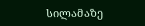სილამაზე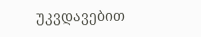უკვდავებით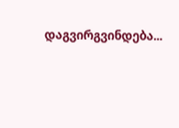დაგვირგვინდება...